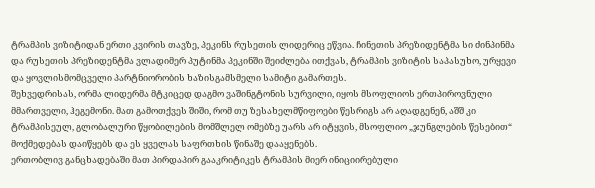ტრამპის ვიზიტიდან ერთი კვირის თავზე, პეკინს რუსეთის ლიდერიც ეწვია. ჩინეთის პრეზიდენტმა სი ძინპინმა და რუსეთის პრეზიდენტმა ვლადიმერ პუტინმა პეკინში შეიძლება ითქვას, ტრამპის ვიზიტის საპასუხო, ურყევი და ყოვლისმომცველი პარტნიორობის ხაზისგამსმელი სამიტი გამართეს.
შეხვედრისას, ორმა ლიდერმა მტკიცედ დაგმო ვაშინგტონის სურვილი, იყოს მსოფლიოს ერთპიროვნული მმართველი, ჰეგემონი. მათ გამოთქვეს შიში, რომ თუ ზესახელმწიფოები წესრიგს არ აღადგენენ, აშშ კი ტრამპისეულ, გლობალური წყობილების მომშლელ ომებზე უარს არ იტყვის, მსოფლიო „ჯუნგლების წესებით“ მოქმედებას დაიწყებს და ეს ყველას საფრთხის წინაშე დააყენებს.
ერთობლივ განცხადებაში მათ პირდაპირ გააკრიტიკეს ტრამპის მიერ ინიციირებული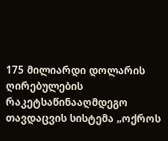175 მილიარდი დოლარის ღირებულების რაკეტსაწინააღმდეგო თავდაცვის სისტემა „ოქროს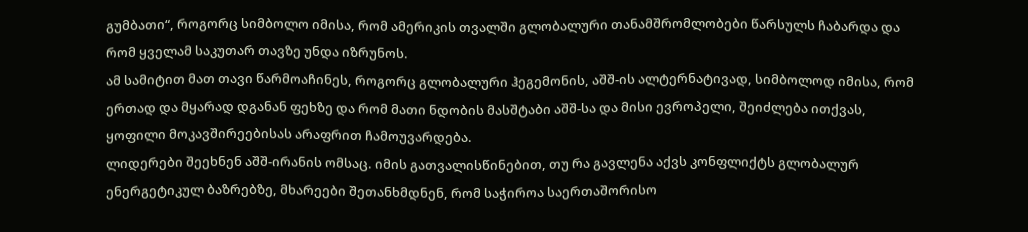გუმბათი“, როგორც სიმბოლო იმისა, რომ ამერიკის თვალში გლობალური თანამშრომლობები წარსულს ჩაბარდა და რომ ყველამ საკუთარ თავზე უნდა იზრუნოს.
ამ სამიტით მათ თავი წარმოაჩინეს, როგორც გლობალური ჰეგემონის, აშშ-ის ალტერნატივად, სიმბოლოდ იმისა, რომ ერთად და მყარად დგანან ფეხზე და რომ მათი ნდობის მასშტაბი აშშ-სა და მისი ევროპელი, შეიძლება ითქვას, ყოფილი მოკავშირეებისას არაფრით ჩამოუვარდება.
ლიდერები შეეხნენ აშშ-ირანის ომსაც. იმის გათვალისწინებით, თუ რა გავლენა აქვს კონფლიქტს გლობალურ ენერგეტიკულ ბაზრებზე, მხარეები შეთანხმდნენ, რომ საჭიროა საერთაშორისო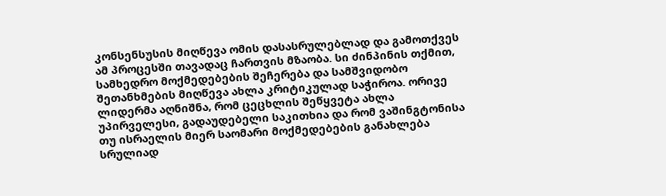კონსენსუსის მიღწევა ომის დასასრულებლად და გამოთქვეს ამ პროცესში თავადაც ჩართვის მზაობა. სი ძინპინის თქმით, სამხედრო მოქმედებების შეჩერება და სამშვიდობო შეთანხმების მიღწევა ახლა კრიტიკულად საჭიროა. ორივე ლიდერმა აღნიშნა, რომ ცეცხლის შეწყვეტა ახლა უპირველესი, გადაუდებელი საკითხია და რომ ვაშინგტონისა თუ ისრაელის მიერ საომარი მოქმედებების განახლება სრულიად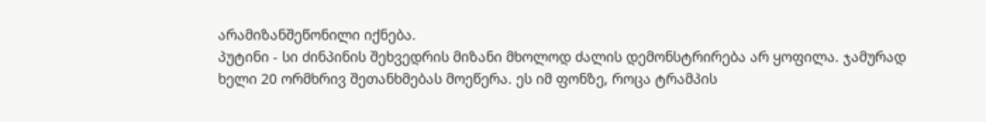არამიზანშეწონილი იქნება.
პუტინი - სი ძინპინის შეხვედრის მიზანი მხოლოდ ძალის დემონსტრირება არ ყოფილა. ჯამურად ხელი 20 ორმხრივ შეთანხმებას მოეწერა. ეს იმ ფონზე, როცა ტრამპის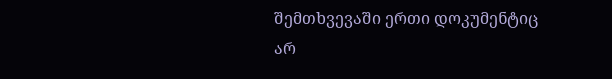შემთხვევაში ერთი დოკუმენტიც არ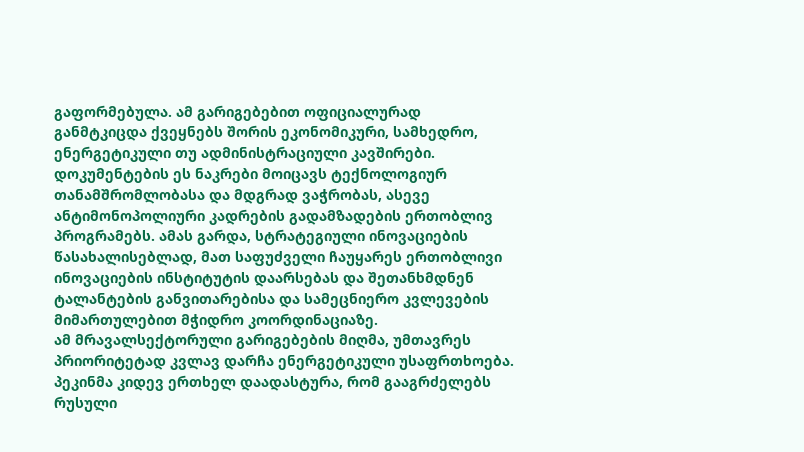გაფორმებულა. ამ გარიგებებით ოფიციალურად განმტკიცდა ქვეყნებს შორის ეკონომიკური, სამხედრო, ენერგეტიკული თუ ადმინისტრაციული კავშირები. დოკუმენტების ეს ნაკრები მოიცავს ტექნოლოგიურ თანამშრომლობასა და მდგრად ვაჭრობას, ასევე ანტიმონოპოლიური კადრების გადამზადების ერთობლივ პროგრამებს. ამას გარდა, სტრატეგიული ინოვაციების წასახალისებლად, მათ საფუძველი ჩაუყარეს ერთობლივი ინოვაციების ინსტიტუტის დაარსებას და შეთანხმდნენ ტალანტების განვითარებისა და სამეცნიერო კვლევების მიმართულებით მჭიდრო კოორდინაციაზე.
ამ მრავალსექტორული გარიგებების მიღმა, უმთავრეს პრიორიტეტად კვლავ დარჩა ენერგეტიკული უსაფრთხოება. პეკინმა კიდევ ერთხელ დაადასტურა, რომ გააგრძელებს რუსული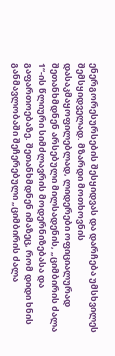ენერგორესურსების შესყიდვას და დარჩება უმსხვილეს შემსყიდველად. მზარდი მოთხოვნის დასაკმაყოფილებლად, ლიდერები ოფიციალურად შეთანხმდნენ არსებული მილსადენის, „ციმბირის ძალა 1“-ის წლიური სიმძლავრის მოდერნიზებასა და გაფართოებაზე. შეთანხმდნენ იმაზეც, რომ დიდი ხნის განმავლობაში შეჩერებული „ციმბირის ძალა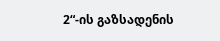2“-ის გაზსადენის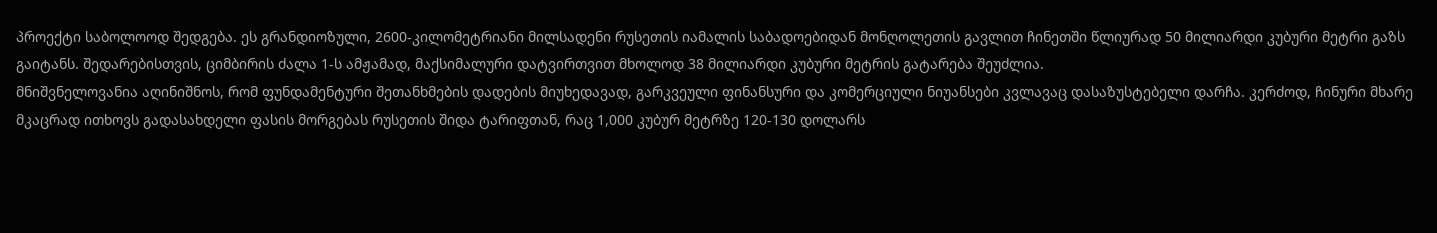პროექტი საბოლოოდ შედგება. ეს გრანდიოზული, 2600-კილომეტრიანი მილსადენი რუსეთის იამალის საბადოებიდან მონღოლეთის გავლით ჩინეთში წლიურად 50 მილიარდი კუბური მეტრი გაზს გაიტანს. შედარებისთვის, ციმბირის ძალა 1-ს ამჟამად, მაქსიმალური დატვირთვით მხოლოდ 38 მილიარდი კუბური მეტრის გატარება შეუძლია.
მნიშვნელოვანია აღინიშნოს, რომ ფუნდამენტური შეთანხმების დადების მიუხედავად, გარკვეული ფინანსური და კომერციული ნიუანსები კვლავაც დასაზუსტებელი დარჩა. კერძოდ, ჩინური მხარე მკაცრად ითხოვს გადასახდელი ფასის მორგებას რუსეთის შიდა ტარიფთან, რაც 1,000 კუბურ მეტრზე 120-130 დოლარს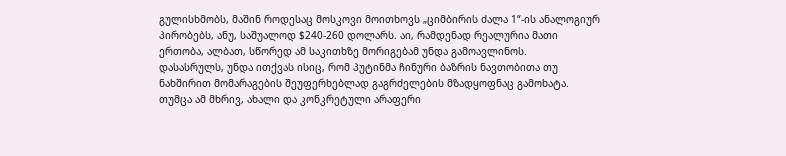გულისხმობს, მაშინ როდესაც მოსკოვი მოითხოვს „ციმბირის ძალა 1“-ის ანალოგიურ პირობებს, ანუ, საშუალოდ $240-260 დოლარს. აი, რამდენად რეალურია მათი ერთობა, ალბათ, სწორედ ამ საკითხზე მორიგებამ უნდა გამოავლინოს.
დასასრულს, უნდა ითქვას ისიც, რომ პუტინმა ჩინური ბაზრის ნავთობითა თუ ნახშირით მომარაგების შეუფერხებლად გაგრძელების მზადყოფნაც გამოხატა. თუმცა ამ მხრივ, ახალი და კონკრეტული არაფერი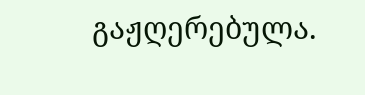გაჟღერებულა.